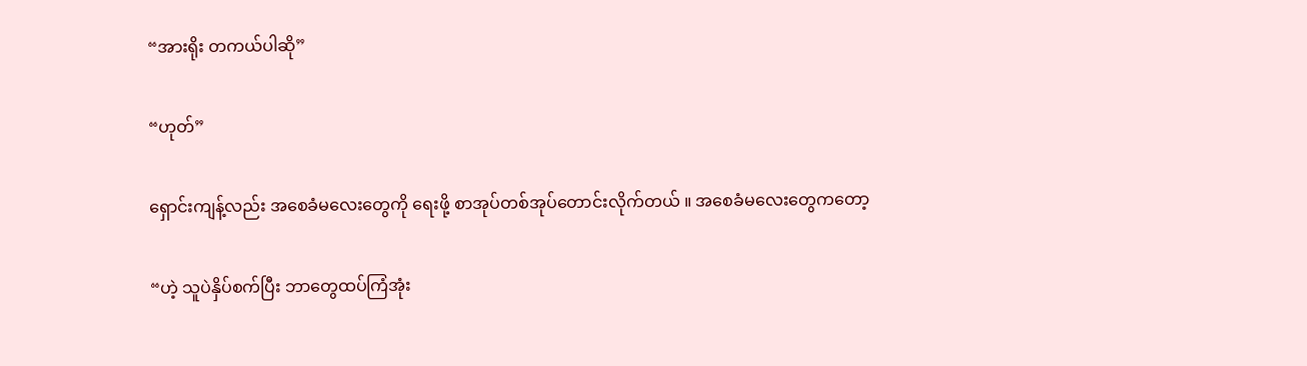“အားရိုး တကယ်ပါဆို”

“ဟုတ်”

ရှောင်းကျန့်လည်း အစေခံမလေးတွေကို ရေးဖို့ စာအုပ်တစ်အုပ်တောင်းလိုက်တယ် ။ အစေခံမလေးတွေကတော့

“ဟဲ့ သူပဲနှိပ်စက်ပြီး ဘာတွေထပ်ကြံအုံး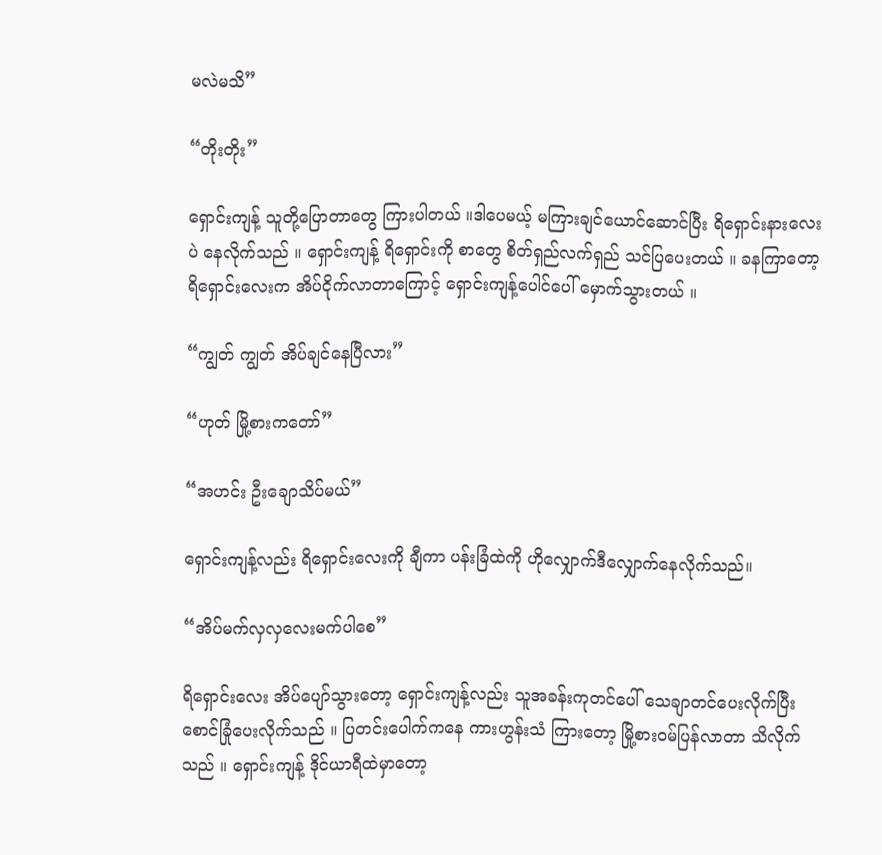မလဲမသိ”

“တိုးတိုး”

ရှောင်းကျန့် သူတို့ပြောတာတွေ ကြားပါတယ် ။ဒါပေမယ့် မကြားချင်ယောင်ဆောင်ပြီး ရိရှောင်းနားလေးပဲ နေလိုက်သည် ။ ရှောင်းကျန့် ရိရှောင်းကို စာတွေ စိတ်ရှည်လက်ရှည် သင်ပြပေးတယ် ။ ခနကြာတော့ ရိရှောင်းလေးက အိပ်ငိုက်လာတာကြောင့် ရှောင်းကျန့်ပေါင်ပေါ် မှောက်သွားတယ် ။

“ကျွတ် ကျွတ် အိပ်‌ချင်နေပြီလား”

“ဟုတ် မြို့စားကတော်”

“အဟင်း ဦးချောသိပ်မယ်”

ရှောင်းကျန့်လည်း ရိရှောင်းလေးကို ချီကာ ပန်းခြံထဲကို ဟိုလျှောက်ဒီလျှောက်နေလိုက်သည်။

“အိပ်မက်လှလှလေးမက်ပါစေ”

ရိရှောင်းလေး အိပ်ပျော်သွားတော့ ရှောင်းကျန့်လည်း သူအခန်းကုတင်ပေါ် သေချာတင်ပေးလိုက်ပြီး စောင်ခြုံပေးလိုက်သည် ။ ပြတင်းပေါက်ကနေ ကားဟွန်းသံ ကြားတော့ မြို့စား၀မ်ပြန်လာတာ သိလိုက်သည် ။ ရှောင်းကျန့် ဒိုင်ယာရီထဲမှာတော့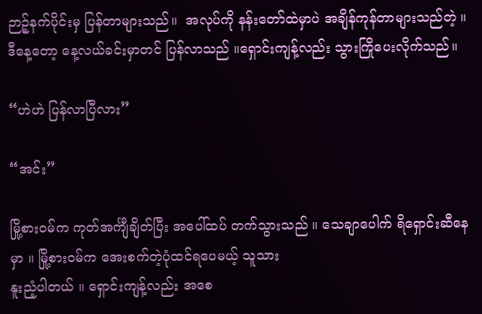ဉာဉ့်နက်ပိုင်းမှ ပြန်တာများသည်။  အလုပ်ကို နန်းတော်ထဲမှာပဲ အချိန်ကုန်တာများသည်တဲ့ ။ ဒီနေ့တော့ နေ့လယ်ခင်းမှာတင် ပြန်လာသည် ။ရှောင်းကျန့်လည်း သွားကြိုပေးလိုက်သည်။

“ဟဲဟဲ ပြန်လာပြီလား”

“အင်း”

မြို့စား၀မ်က ကုတ်အင်္ကျီချိတ်ပြီး အပေါ်ထပ် တက်သွားသည် ။ သေချာပေါက် ရိရှောင်းဆီနေမှာ ။ မြို့စား၀မ်က အေးစက်တဲ့ပုံထင်ရပေမယ့် သူသား
နူးညံ့ပါတယ် ။ ရှောင်းကျန့်လည်း အစေ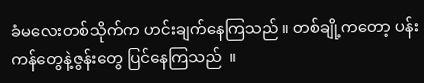ခံမလေးတစ်သိုက်က ဟင်းချက်နေကြသည် ။ တစ်ချို့ကတော့ ပန်းကန်တွေနဲ့ဇွန်းတွေ ပြင်နေကြသည်  ။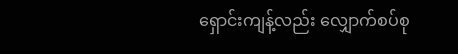ရှောင်းကျန့်လည်း လျှောက်စပ်စု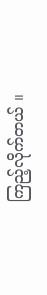ကြည့်လိုက်တယ် ။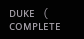ᴅᴜᴋᴇ ( ᴄᴏᴍᴘʟᴇᴛᴇ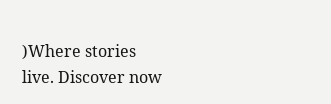)Where stories live. Discover now